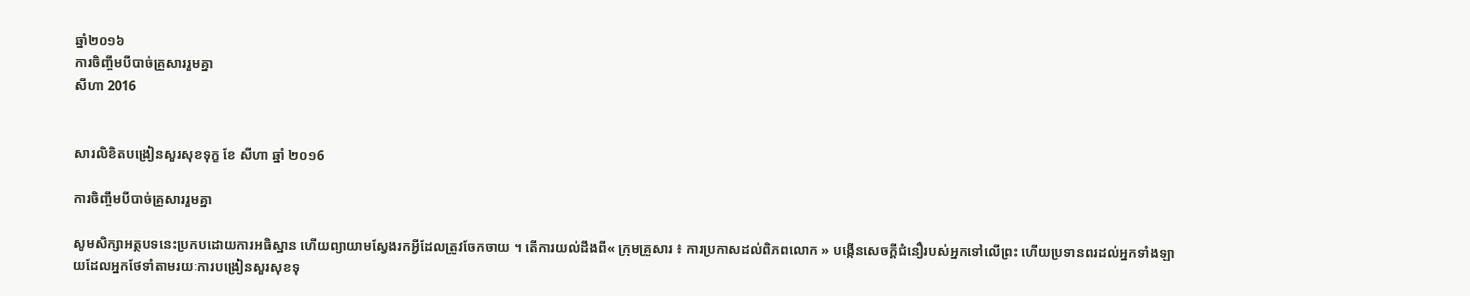ឆ្នាំ២០១៦
ការចិញ្ចឹមបីបាច់គ្រួសាររួមគ្នា
សីហា 2016


សារលិខិតបង្រៀនសួរសុខទុក្ខ ខែ សីហា ឆ្នាំ ២០១6

ការចិញ្ចឹមបីបាច់គ្រួសាររួមគ្នា

សូមសិក្សាអត្ថបទនេះប្រកបដោយការអធិស្ឋាន ហើយព្យាយាមស្វែងរកអ្វីដែលត្រូវចែកចាយ ។ តើការយល់ដឹងពី« ក្រុមគ្រួសារ ៖ ការប្រកាសដល់ពិភពលោក » បង្កើនសេចក្តីជំនឿរបស់អ្នកទៅលើព្រះ ហើយប្រទានពរដល់អ្នកទាំងឡាយដែលអ្នកថែទាំតាមរយៈការបង្រៀនសួរសុខទុ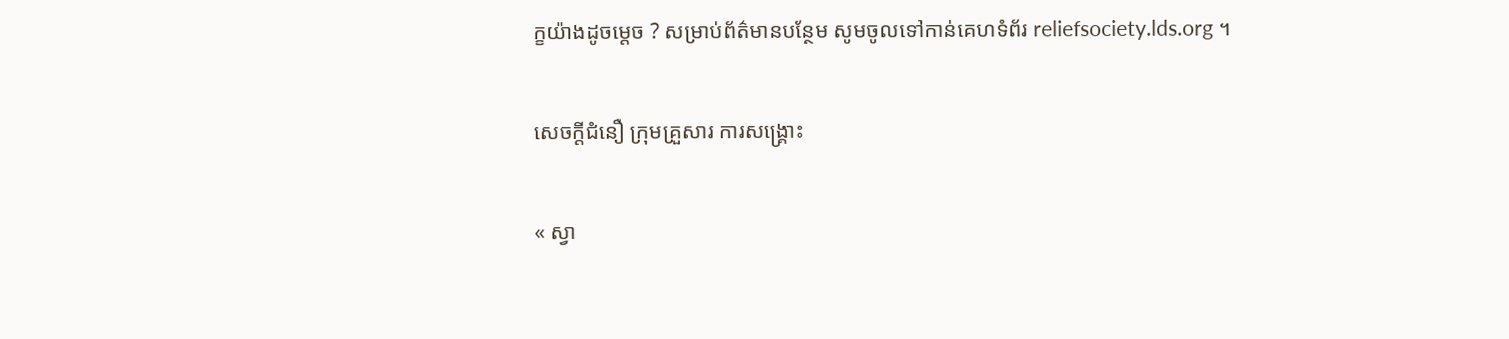ក្ខយ៉ាងដូចម្តេច ? សម្រាប់ព័ត៌មានបន្ថែម សូមចូលទៅកាន់គេហទំព័រ reliefsociety.lds.org ។

សេចក្ដីជំនឿ ក្រុមគ្រួសារ ការសង្គ្រោះ

« ស្វា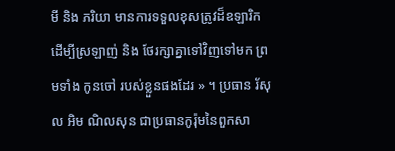មី និង ភរិយា មានការទទួលខុសត្រូវដ៏ឧឡារិក ដើម្បីស្រឡាញ់ និង ថែរក្សាគ្នាទៅវិញទៅមក ព្រមទាំង កូនចៅ របស់ខ្លួនផងដែរ » ។ ប្រធាន រ័សុល អិម ណិលសុន ជាប្រធានកូរ៉ុមនៃពួកសា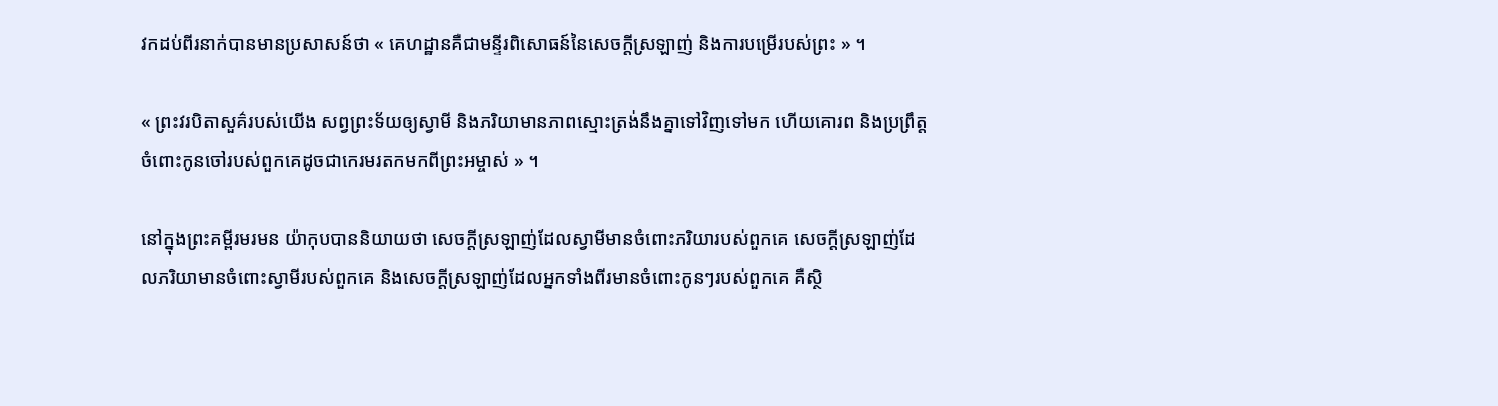វកដប់ពីរនាក់បានមានប្រសាសន៍ថា « គេហដ្ឋានគឺជាមន្ទីរពិសោធន៍នៃសេចក្ដីស្រឡាញ់ និងការបម្រើរបស់ព្រះ » ។

« ព្រះវរបិតាសួគ៌របស់យើង សព្វព្រះទ័យឲ្យស្វាមី និងភរិយាមានភាពស្មោះត្រង់នឹងគ្នាទៅវិញទៅមក ហើយគោរព និងប្រព្រឹត្តចំពោះកូនចៅរបស់ពួកគេដូចជាកេរមរតកមកពីព្រះអម្ចាស់ » ។

នៅក្នុងព្រះគម្ពីរមរមន យ៉ាកុបបាននិយាយថា សេចក្ដីស្រឡាញ់ដែលស្វាមីមានចំពោះភរិយារបស់ពួកគេ សេចក្ដីស្រឡាញ់ដែលភរិយាមានចំពោះស្វាមីរបស់ពួកគេ និងសេចក្ដីស្រឡាញ់ដែលអ្នកទាំងពីរមានចំពោះកូនៗរបស់ពួកគេ គឺស្ថិ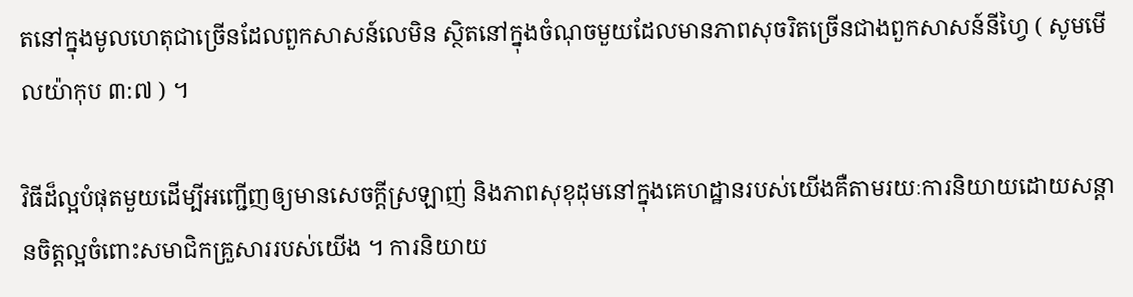តនៅក្នុងមូលហេតុជាច្រើនដែលពួកសាសន៍លេមិន ស្ថិតនៅក្នុងចំណុចមួយដែលមានភាពសុចរិតច្រើនជាងពួកសាសន៍នីហ្វៃ ( សូមមើលយ៉ាកុប ៣:៧ ) ។

វិធីដ៏ល្អបំផុតមួយដើម្បីអញ្ជើញឲ្យមានសេចក្ដីស្រឡាញ់ និងភាពសុខុដុមនៅក្នុងគេហដ្ឋានរបស់យើងគឺតាមរយៈការនិយាយដោយសន្ដានចិត្តល្អចំពោះសមាជិកគ្រួសាររបស់យើង ។ ការនិយាយ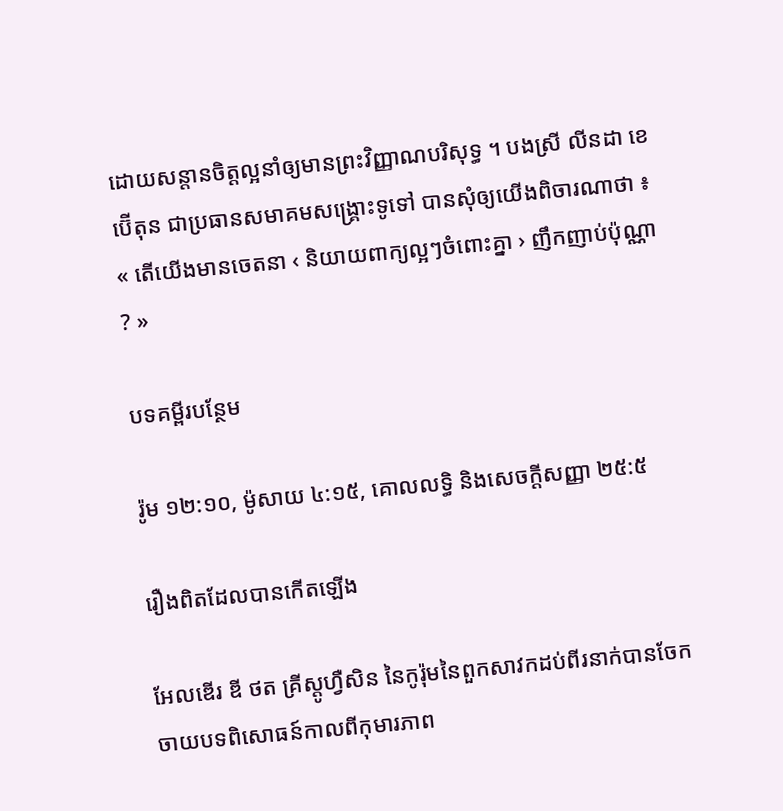ដោយសន្ដានចិត្តល្អនាំឲ្យមានព្រះវិញ្ញាណបរិសុទ្ធ ។ បងស្រី លីនដា ខេ ប៊ើតុន ជាប្រធានសមាគមសង្គ្រោះទូទៅ បានសុំឲ្យយើងពិចារណាថា ៖ « តើយើងមានចេតនា ‹ និយាយពាក្យល្អៗចំពោះគ្នា › ញឹកញាប់ប៉ុណ្ណា ? »

បទគម្ពីរបន្ថែម

រ៉ូម ១២:១០, ម៉ូសាយ ៤:១៥, គោលលទ្ធិ និងសេចក្ដីសញ្ញា ២៥:៥

រឿងពិតដែលបានកើតឡើង

អែលឌើរ ឌី ថត គ្រីស្តូហ្វឺសិន នៃកូរ៉ុមនៃពួកសាវកដប់ពីរនាក់បានចែកចាយបទពិសោធន៍កាលពីកុមារភាព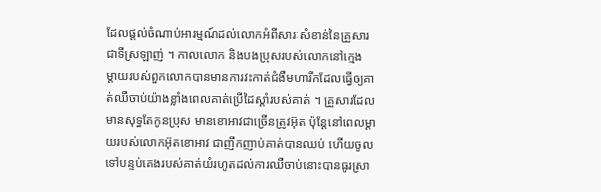ដែលផ្ដល់ចំណាប់អារម្មណ៍ដល់លោកអំពីសារៈសំខាន់នៃគ្រួសារជាទីស្រឡាញ់ ។ កាលលោក និងបងប្រុសរបស់លោកនៅក្មេង ម្ដាយរបស់ពួកលោកបានមានការវះកាត់ជំងឺមហារីកដែលធ្វើឲ្យគាត់ឈឺចាប់យ៉ាងខ្លាំងពេលគាត់ប្រើដៃស្ដាំរបស់គាត់ ។ គ្រួសារដែលមានសុទ្ធតែកូនប្រុស មានខោអាវជាច្រើនត្រូវអ៊ុត ប៉ុន្តែនៅពេលម្ដាយរបស់លោកអ៊ុតខោអាវ ជាញឹកញាប់គាត់បានឈប់ ហើយចូលទៅបន្ទប់គេងរបស់គាត់យំរហូតដល់ការឈឺចាប់នោះបានធូរស្រា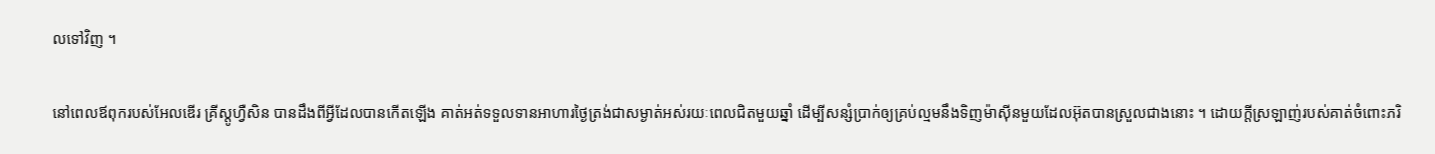លទៅវិញ ។

នៅពេលឪពុករបស់អែលឌើរ គ្រីស្តូហ្វឺសិន បានដឹងពីអ្វីដែលបានកើតឡើង គាត់អត់ទទួលទានអាហារថ្ងៃត្រង់ជាសម្ងាត់អស់រយៈពេលជិតមួយឆ្នាំ ដើម្បីសន្សំប្រាក់ឲ្យគ្រប់ល្មមនឹងទិញម៉ាស៊ីនមួយដែលអ៊ុតបានស្រួលជាងនោះ ។ ដោយក្ដីស្រឡាញ់របស់គាត់ចំពោះភរិ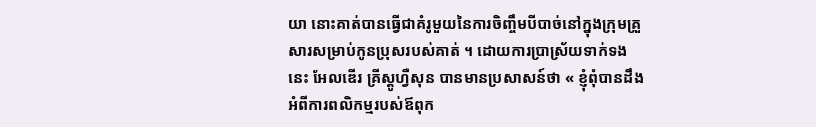យា នោះគាត់បានធ្វើជាគំរូមួយនៃការចិញ្ចឹមបីបាច់នៅក្នុងក្រុមគ្រួសារសម្រាប់កូនប្រុសរបស់គាត់ ។ ដោយការប្រាស្រ័យទាក់ទងនេះ អែលឌើរ គ្រីស្ដូហ្វឺសុន បានមានប្រសាសន៍ថា « ខ្ញុំពុំបានដឹងអំពីការពលិកម្មរបស់ឪពុក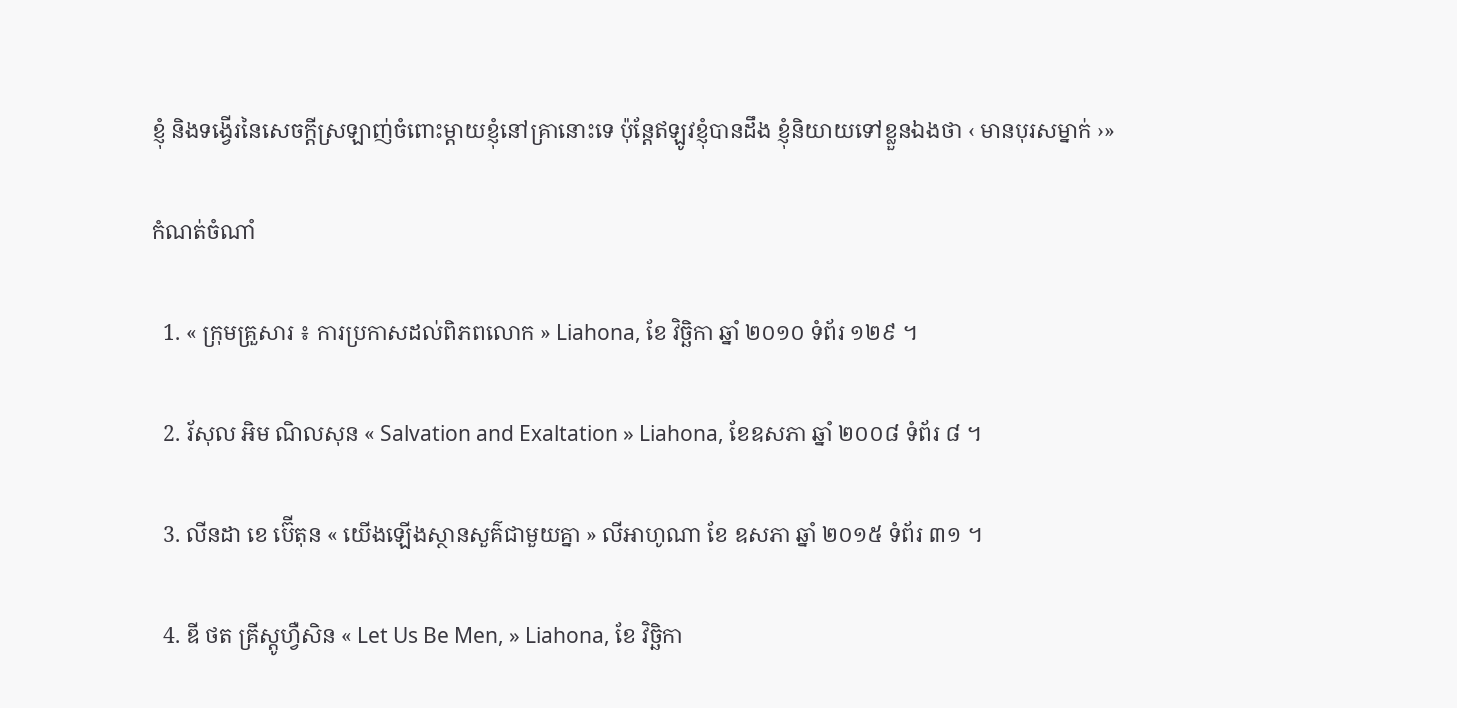ខ្ញុំ និងទង្វើរនៃសេចក្ដីស្រឡាញ់ចំពោះម្ដាយខ្ញុំនៅគ្រានោះទេ ប៉ុន្តែឥឡូវខ្ញុំបានដឹង ខ្ញុំនិយាយទៅខ្លួនឯងថា ‹ មានបុរសម្នាក់ ›»

កំណត់ចំណាំ

  1. « ក្រុមគ្រួសារ ៖ ការប្រកាសដល់ពិភពលោក » Liahona, ខែ វិច្ឆិកា ឆ្នាំ ២០១០ ទំព័រ ១២៩ ។

  2. រ័សុល អិម ណិលសុន « Salvation and Exaltation » Liahona, ខែឧសភា ឆ្នាំ ២០០៨ ទំព័រ ៨ ។

  3. លីនដា ខេ ប៊ើតុន « យើងឡើងស្ថានសួគ៌ជាមួយគ្នា » លីអាហូណា ខែ ឧសភា ឆ្នាំ ២០១៥ ទំព័រ ៣១ ។

  4. ឌី ថត គ្រីស្តូហ្វឺសិន « Let Us Be Men, » Liahona, ខែ វិច្ឆិកា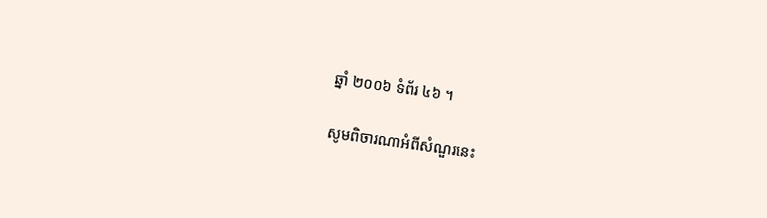ឆ្នាំ ២០០៦ ទំព័រ ៤៦ ។

សូមពិចារណាអំពីសំណួរនេះ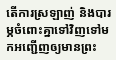តើការស្រឡាញ់ និងបារម្ភចំពោះគ្នាទៅវិញទៅមកអញ្ជើញឲ្យមានព្រះ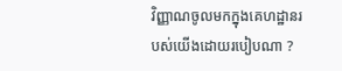វិញ្ញាណចូលមកក្នុងគេហដ្ឋានរបស់យើងដោយរបៀបណា ?